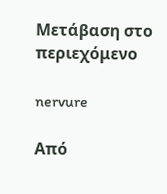Μετάβαση στο περιεχόμενο

nervure

Από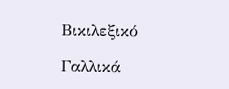Βικιλεξικό

Γαλλικά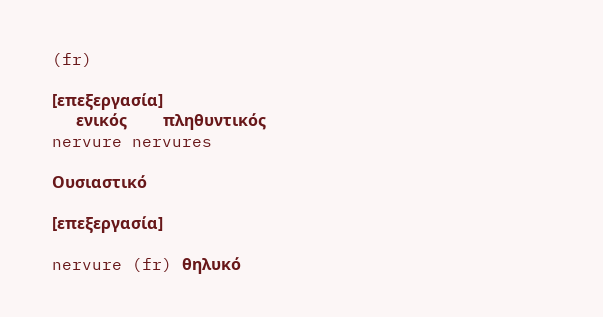(fr)

[επεξεργασία]
      ενικός         πληθυντικός
nervure nervures

Ουσιαστικό

[επεξεργασία]

nervure (fr) θηλυκό